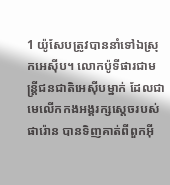1 យ៉ូសែបត្រូវបាននាំទៅឯស្រុកអេស៊ីប។ លោកប៉ូទីផារជាមន្ត្រីជនជាតិអេស៊ីបម្នាក់ ដែលជាមេលើកកងអង្គរក្សស្តេចរបស់ផារ៉ោន បានទិញគាត់ពីពួកអ៊ី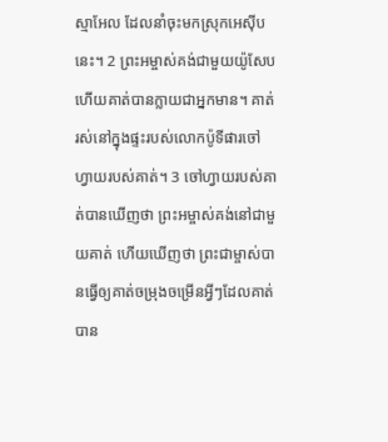ស្មាអែល ដែលនាំចុះមកស្រុកអេស៊ីបនេះ។ 2 ព្រះអម្ចាស់គង់ជាមួយយ៉ូសែប ហើយគាត់បានក្លាយជាអ្នកមាន។ គាត់រស់នៅក្នុងផ្ទះរបស់លោកប៉ូទីផារចៅហ្វាយរបស់គាត់។ 3 ចៅហ្វាយរបស់គាត់បានឃើញថា ព្រះអម្ចាស់គង់នៅជាមួយគាត់ ហើយឃើញថា ព្រះជាម្ចាស់បានធ្វើឲ្យគាត់ចម្រុងចម្រើនអ្វីៗដែលគាត់បាន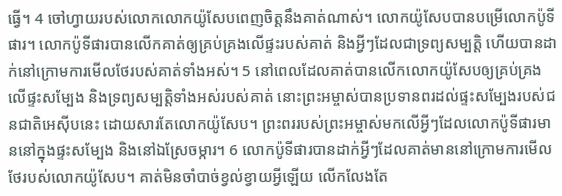ធ្វើ។ 4 ចៅហ្វាយរបស់លោកលោកយ៉ូសែបពេញចិត្តនឹងគាត់ណាស់។ លោកយ៉ូសែបបានបម្រើលោកប៉ូទីផារ។ លោកប៉ូទីផារបានលើកគាត់ឲ្យគ្រប់គ្រងលើផ្ទះរបស់គាត់ និងអ្វីៗដែលជាទ្រព្យសម្បត្តិ ហើយបានដាក់នៅក្រោមការមើលថែរបស់គាត់ទាំងអស់។ 5 នៅពេលដែលគាត់បានលើកលោកយ៉ូសែបឲ្យគ្រប់គ្រងលើផ្ទះសម្បែង និងទ្រព្យសម្បត្តិទាំងអស់របស់គាត់ នោះព្រះអម្ចាស់បានប្រទានពរដល់ផ្ទះសម្បែងរបស់ជនជាតិអេស៊ីបនេះ ដោយសារតែលោកយ៉ូសែប។ ព្រះពររបស់ព្រះអម្ចាស់មកលើអ្វីៗដែលលោកប៉ូទីផារមាននៅក្នុងផ្ទះសម្បែង និងនៅឯស្រែចម្ការ។ 6 លោកប៉ូទីផារបានដាក់អ្វីៗដែលគាត់មាននៅក្រោមការមើលថែរបស់លោកយ៉ូសែប។ គាត់មិនចាំបាច់ខ្វល់ខ្វាយអ្វីឡើយ លើកលែងតែ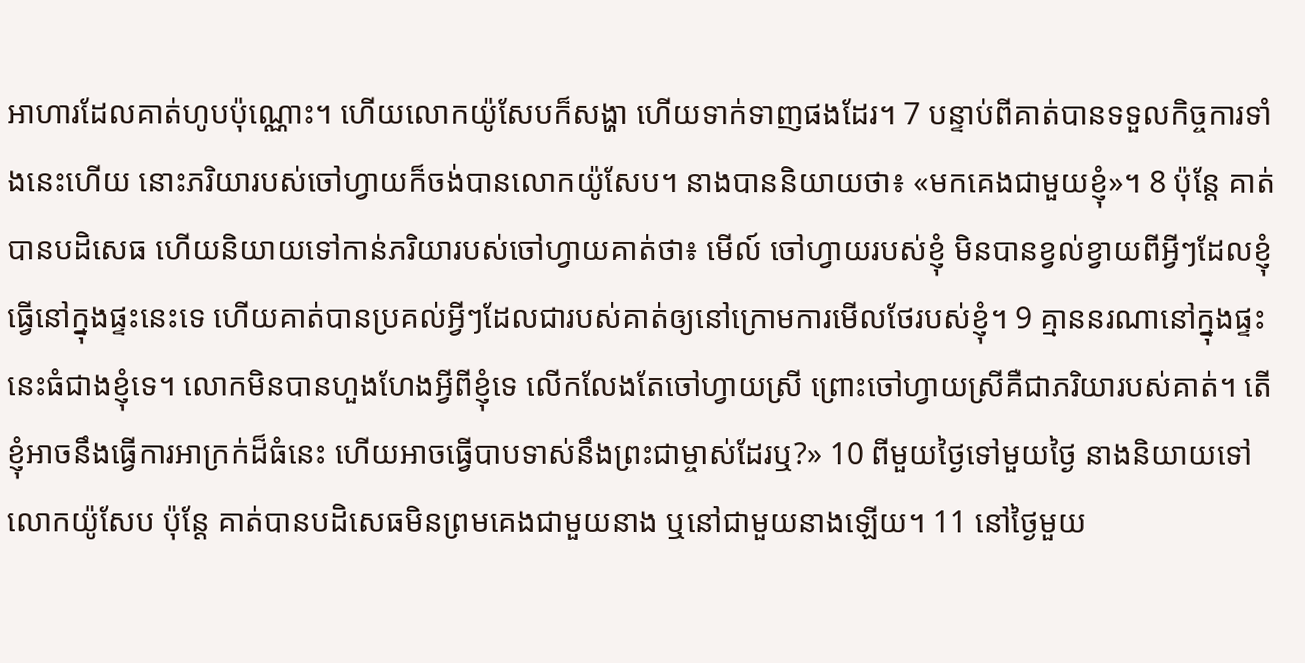អាហារដែលគាត់ហូបប៉ុណ្ណោះ។ ហើយលោកយ៉ូសែបក៏សង្ហា ហើយទាក់ទាញផងដែរ។ 7 បន្ទាប់ពីគាត់បានទទួលកិច្ចការទាំងនេះហើយ នោះភរិយារបស់ចៅហ្វាយក៏ចង់បានលោកយ៉ូសែប។ នាងបាននិយាយថា៖ «មកគេងជាមួយខ្ញុំ»។ 8 ប៉ុន្តែ គាត់បានបដិសេធ ហើយនិយាយទៅកាន់ភរិយារបស់ចៅហ្វាយគាត់ថា៖ មើល៍ ចៅហ្វាយរបស់ខ្ញុំ មិនបានខ្វល់ខ្វាយពីអ្វីៗដែលខ្ញុំធ្វើនៅក្នុងផ្ទះនេះទេ ហើយគាត់បានប្រគល់អ្វីៗដែលជារបស់គាត់ឲ្យនៅក្រោមការមើលថែរបស់ខ្ញុំ។ 9 គ្មាននរណានៅក្នុងផ្ទះនេះធំជាងខ្ញុំទេ។ លោកមិនបានហួងហែងអ្វីពីខ្ញុំទេ លើកលែងតែចៅហ្វាយស្រី ព្រោះចៅហ្វាយស្រីគឺជាភរិយារបស់គាត់។ តើខ្ញុំអាចនឹងធ្វើការអាក្រក់ដ៏ធំនេះ ហើយអាចធ្វើបាបទាស់នឹងព្រះជាម្ចាស់ដែរឬ?» 10 ពីមួយថ្ងៃទៅមួយថ្ងៃ នាងនិយាយទៅលោកយ៉ូសែប ប៉ុន្តែ គាត់បានបដិសេធមិនព្រមគេងជាមួយនាង ឬនៅជាមួយនាងឡើយ។ 11 នៅថ្ងៃមួយ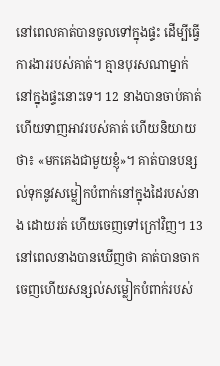នៅពេលគាត់បានចូលទៅក្នុងផ្ទះ ដើម្បីធ្វើការងាររបស់គាត់។ គ្មានបុរសណាម្នាក់នៅក្នុងផ្ទះនោះទេ។ 12 នាងបានចាប់គាត់ ហើយទាញអាវរបស់គាត់ ហើយនិយាយថា៖ «មកគេងជាមួយខ្ញុំ»។ គាត់បានបន្សល់ទុកនូវសម្លៀកបំពាក់នៅក្នុងដៃរបស់នាង ដោយរត់ ហើយចេញទៅក្រៅវិញ។ 13 នៅពេលនាងបានឃើញថា គាត់បានចាកចេញហើយសន្សល់សម្លៀកបំពាក់របស់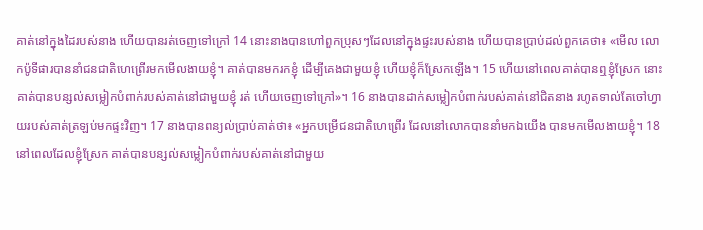គាត់នៅក្នុងដៃរបស់នាង ហើយបានរត់ចេញទៅក្រៅ 14 នោះនាងបានហៅពួកប្រុសៗដែលនៅក្នុងផ្ទះរបស់នាង ហើយបានប្រាប់ដល់ពួកគេថា៖ «មើល លោកប៉ូទីផារបាននាំជនជាតិហេព្រើរមកមើលងាយខ្ញុំ។ គាត់បានមករកខ្ញុំ ដើម្បីគេងជាមួយខ្ញុំ ហើយខ្ញុំក៏ស្រែកឡើង។ 15 ហើយនៅពេលគាត់បានឮខ្ញុំស្រែក នោះគាត់បានបន្សល់សម្លៀកបំពាក់របស់គាត់នៅជាមួយខ្ញុំ រត់ ហើយចេញទៅក្រៅ»។ 16 នាងបានដាក់សម្លៀកបំពាក់របស់គាត់នៅជិតនាង រហូតទាល់តែចៅហ្វាយរបស់គាត់ត្រឡប់មកផ្ទះវិញ។ 17 នាងបានពន្យល់ប្រាប់គាត់ថា៖ «អ្នកបម្រើជនជាតិហេព្រើរ ដែលនៅលោកបាននាំមកឯយើង បានមកមើលងាយខ្ញុំ។ 18 នៅពេលដែលខ្ញុំស្រែក គាត់បានបន្សល់សម្លៀកបំពាក់របស់គាត់នៅជាមួយ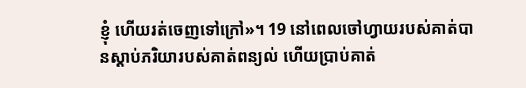ខ្ញុំ ហើយរត់ចេញទៅក្រៅ»។ 19 នៅពេលចៅហ្វាយរបស់គាត់បានស្តាប់ភរិយារបស់គាត់ពន្យល់ ហើយប្រាប់គាត់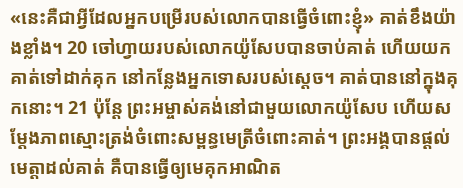«នេះគឺជាអ្វីដែលអ្នកបម្រើរបស់លោកបានធ្វើចំពោះខ្ញុំ» គាត់ខឹងយ៉ាងខ្លាំង។ 20 ចៅហ្វាយរបស់លោកយ៉ូសែបបានចាប់គាត់ ហើយយកគាត់ទៅដាក់គុក នៅកន្លែងអ្នកទោសរបស់ស្តេច។ គាត់បាននៅក្នុងគុកនោះ។ 21 ប៉ុន្តែ ព្រះអម្ចាស់គង់នៅជាមួយលោកយ៉ូសែប ហើយសម្ដែងភាពស្មោះត្រង់ចំពោះសម្ពន្ធមេត្រីចំពោះគាត់។ ព្រះអង្គបានផ្តល់មេត្តាដល់គាត់ គឺបានធ្វើឲ្យមេគុកអាណិត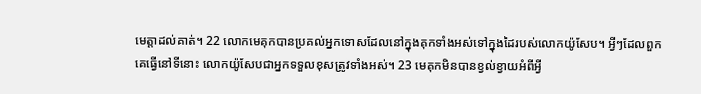មេត្តាដល់គាត់។ 22 លោកមេគុកបានប្រគល់អ្នកទោសដែលនៅក្នុងគុកទាំងអស់ទៅក្នុងដៃរបស់លោកយ៉ូសែប។ អ្វីៗដែលពួកគេធ្វើនៅទីនោះ លោកយ៉ូសែបជាអ្នកទទួលខុសត្រូវទាំងអស់។ 23 មេគុកមិនបានខ្វល់ខ្វាយអំពីអ្វី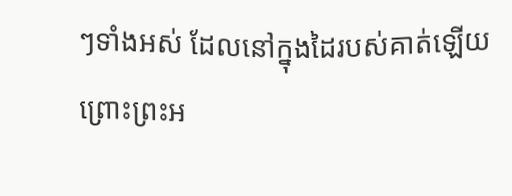ៗទាំងអស់ ដែលនៅក្នុងដៃរបស់គាត់ឡើយ ព្រោះព្រះអ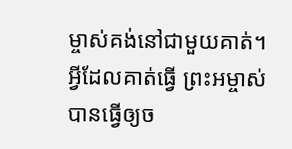ម្ចាស់គង់នៅជាមួយគាត់។ អ្វីដែលគាត់ធ្វើ ព្រះអម្ចាស់បានធ្វើឲ្យច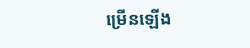ម្រើនឡើង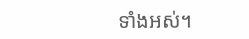ទាំងអស់។